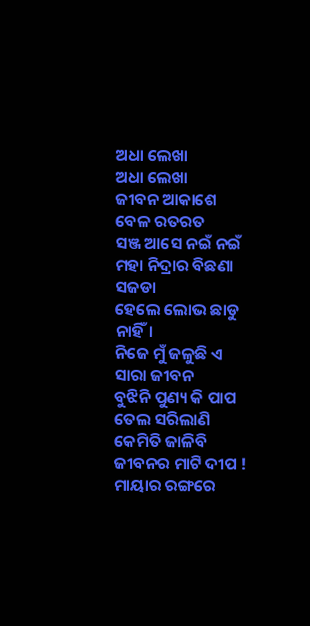ଅଧା ଲେଖା
ଅଧା ଲେଖା
ଜୀବନ ଆକାଶେ ବେଳ ରତରତ
ସଞ୍ଜ ଆସେ ନଇଁ ନଇଁ
ମହା ନିଦ୍ରାର ବିଛଣା ସଜଡା
ହେଲେ ଲୋଭ ଛାଡୁ ନାହିଁ।
ନିଜେ ମୁଁ ଜଳୁଛି ଏ ସାରା ଜୀବନ
ବୁଝିନି ପୁଣ୍ୟ କି ପାପ
ତେଲ ସରିଲାଣି କେମିତି ଜାଳିବି
ଜୀବନର ମାଟି ଦୀପ !
ମାୟାର ରଙ୍ଗରେ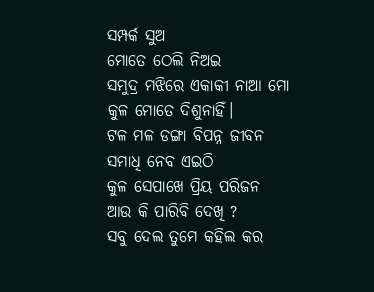ସମ୍ପର୍କ ସୁଅ
ମୋତେ ଠେଲି ନିଅଇ
ସମୁଦ୍ର ମଝିରେ ଏକାକୀ ନାଆ ମୋ
କୁଳ ମୋତେ ଦିଶୁନାହିଁ।
ଟଳ ମଳ ଡଙ୍ଗା ବିପନ୍ନ ଜୀବନ
ସମାଧି ନେବ ଏଇଠି
କୁଳ ସେପାଖେ ପ୍ରିୟ ପରିଜନ
ଆଉ କି ପାରିବି ଦେଖି ?
ସବୁ ଦେଲ ତୁମେ କହିଲ କର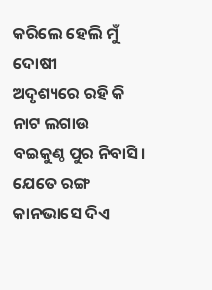କରିଲେ ହେଲି ମୁଁ ଦୋଷୀ
ଅଦୃଶ୍ୟରେ ରହି କି ନାଟ ଲଗାଉ
ବଇକୁଣ୍ଠ ପୁର ନିବାସି।
ଯେତେ ରଙ୍ଗ କାନଭାସେ ଦିଏ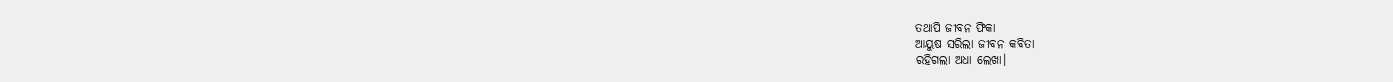ତଥାପି ଜୀବନ ଫିକା
ଆୟୁଷ ସରିଲା ଜୀବନ କବିତା
ରହିଗଲା ଅଧା ଲେଖା।